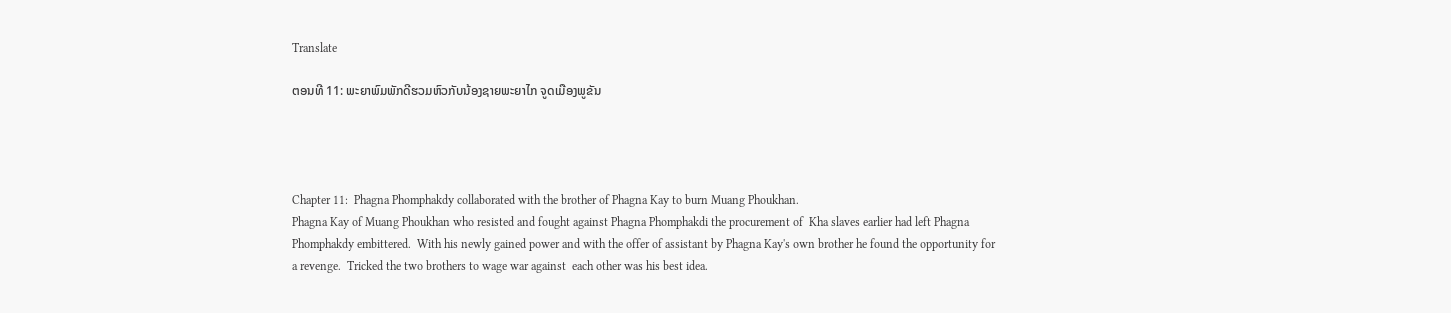Translate

ຕອນທີ 11: ພະຍາພົມພັກດີຮວມຫົວກັບນ້ອງຊາຍພະຍາໄກ ຈູດເມືອງພູຂັນ




Chapter 11:  Phagna Phomphakdy collaborated with the brother of Phagna Kay to burn Muang Phoukhan.
Phagna Kay of Muang Phoukhan who resisted and fought against Phagna Phomphakdi the procurement of  Kha slaves earlier had left Phagna Phomphakdy embittered.  With his newly gained power and with the offer of assistant by Phagna Kay's own brother he found the opportunity for a revenge.  Tricked the two brothers to wage war against  each other was his best idea.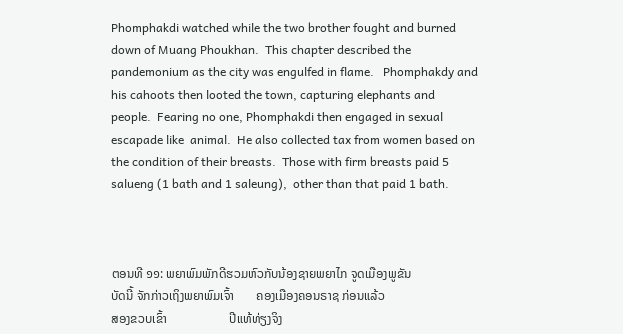Phomphakdi watched while the two brother fought and burned down of Muang Phoukhan.  This chapter described the pandemonium as the city was engulfed in flame.   Phomphakdy and his cahoots then looted the town, capturing elephants and  people.  Fearing no one, Phomphakdi then engaged in sexual escapade like  animal.  He also collected tax from women based on the condition of their breasts.  Those with firm breasts paid 5 salueng (1 bath and 1 saleung),  other than that paid 1 bath.



ຕອນທີ ໑໑: ພຍາພົມພັກດີຮວມຫົວກັບນ້ອງຊາຍພຍາໄກ ຈູດເມືອງພູຂັນ
ບັດນີ້ ຈັກກ່າວເຖິງພຍາພົມເຈົ້າ       ຄອງເມືອງຄອນຣາຊ ກ່ອນແລ້ວ
ສອງຂວບເຂົ້າ                    ປີແທ້ທ່ຽງຈິງ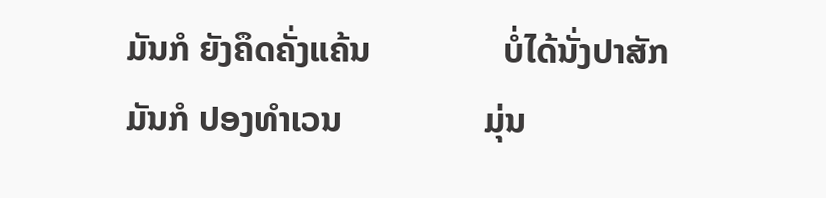ມັນກໍ ຍັງຄຶດຄັ່ງແຄ້ນ               ບໍ່ໄດ້ນັ່ງປາສັກ
ມັນກໍ ປອງທຳເວນ                ມຸ່ນ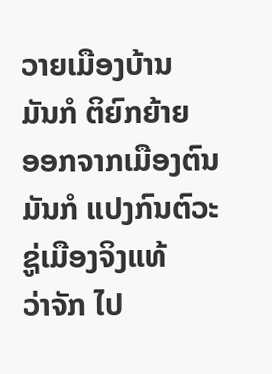ວາຍເມືອງບ້ານ
ມັນກໍ ຕິຍົກຍ້າຍ                  ອອກຈາກເມືອງຕົນ
ມັນກໍ ແປງກົນຕົວະ                ຊູ່ເມືອງຈິງແທ້
ວ່າຈັກ ໄປ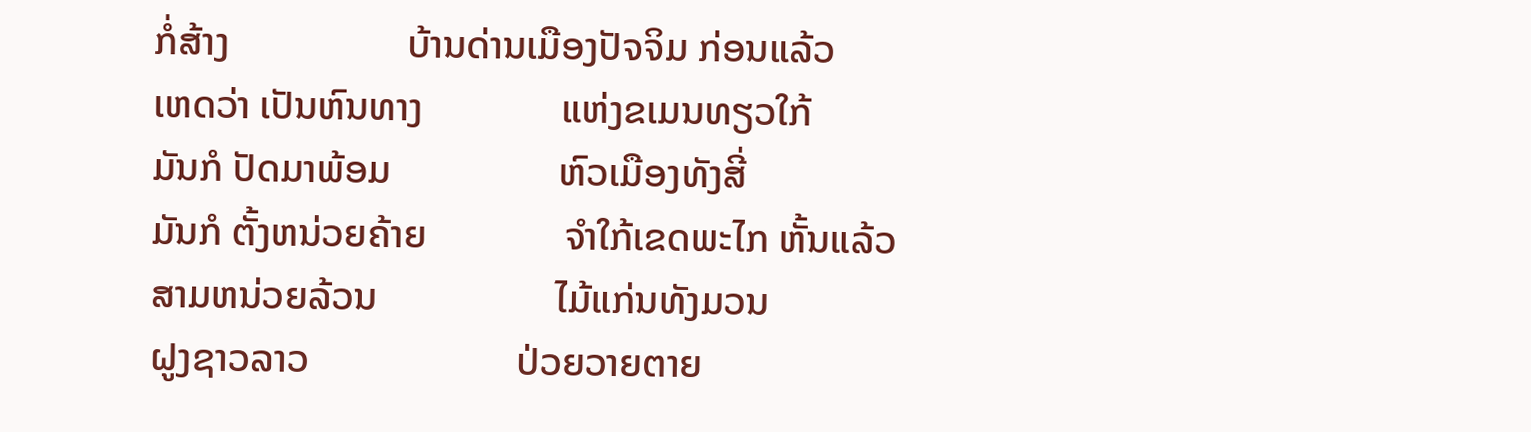ກໍ່ສ້າງ                  ບ້ານດ່ານເມືອງປັຈຈິມ ກ່ອນແລ້ວ
ເຫດວ່າ ເປັນຫົນທາງ              ແຫ່ງຂເມນທຽວໃກ້
ມັນກໍ ປັດມາພ້ອມ                 ຫົວເມືອງທັງສີ່
ມັນກໍ ຕັ້ງຫນ່ວຍຄ້າຍ              ຈຳໃກ້ເຂດພະໄກ ຫັ້ນແລ້ວ
ສາມຫນ່ວຍລ້ວນ                  ໄມ້ແກ່ນທັງມວນ
ຝູງຊາວລາວ                     ປ່ວຍວາຍຕາຍ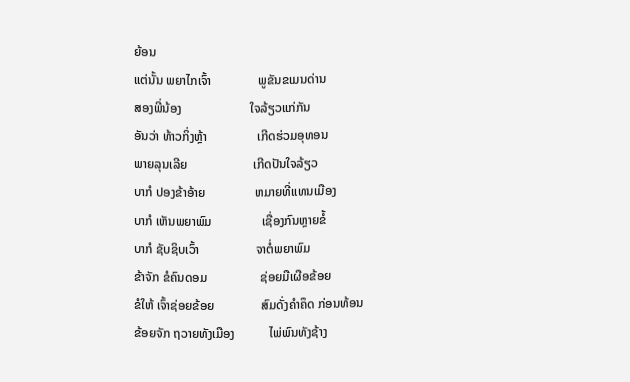ຍ້ອນ
ແຕ່ນັ້ນ ພຍາໄກເຈົ້າ               ພູຂັນຂເມນດ່ານ
ສອງພີ່ນ້ອງ                      ໃຈລ້ຽວແກ່ກັນ
ອັນວ່າ ທ້າວກິ່ງຫຼ້າ                ເກີດຮ່ວມອຸທອນ
ພາຍລຸນເລີຍ                     ເກີດປັນໃຈລ້ຽວ
ບາກໍ ປອງຂ້າອ້າຍ                ຫມາຍທີ່ແທນເມືອງ
ບາກໍ ເຫັນພຍາພົມ                ເຊື່ອງກົນຫຼາຍຂໍ້
ບາກໍ ຊັບຊິບເວົ້າ                  ຈາຕໍ່ພຍາພົມ
ຂ້າຈັກ ຂໍຄົນດອມ                 ຊ່ອຍມືເຜືອຂ້ອຍ
ຂໍໃຫ້ ເຈົ້າຊ່ອຍຂ້ອຍ               ສົມດັ່ງຄຳຄຶດ ກ່ອນທ້ອນ
ຂ້ອຍຈັກ ຖວາຍທັງເມືອງ           ໄພ່ພົນທັງຊ້າງ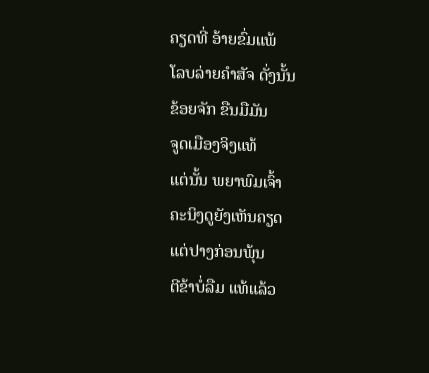ຄຽດທີ່ ອ້າຍຂົ່ມແພ້                ໂລບລ່າຍຄຳສັຈ ດັ່ງນັ້ນ
ຂ້ອຍຈັກ ຂືນມືມັນ                 ຈູດເມືອງຈິງແທ້
ແຕ່ນັ້ນ ພຍາພົມເຈົ້າ               ຄະນິງດູຍັງເຫັນຄຽດ
ແຕ່ປາງກ່ອນພຸ້ນ                  ຕີຂ້າບໍ່ລືມ ແທ້ແລ້ວ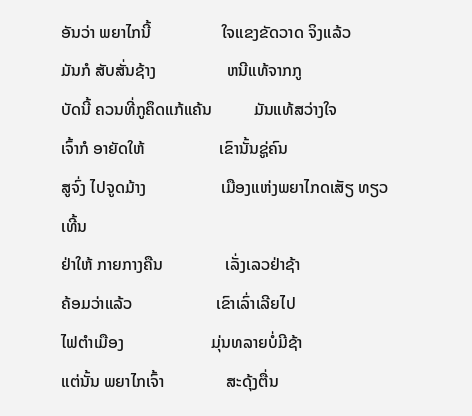ອັນວ່າ ພຍາໄກນີ້                 ໃຈແຂງຂັດວາດ ຈິງແລ້ວ
ມັນກໍ ສັບສັ່ນຊ້າງ                 ຫນີແທ້ຈາກກູ
ບັດນີ້ ຄວນທີ່ກູຄຶດແກ້ແຄ້ນ          ມັນແທ້ສວ່າງໃຈ
ເຈົ້າກໍ ອາຍັດໃຫ້                  ເຂົານັ້ນຊູ່ຄົນ
ສູຈົ່ງ ໄປຈູດມ້າງ                  ເມືອງແຫ່ງພຍາໄກດເສັຽ ທຽວເທີ້ນ
ຢ່າໃຫ້ ກາຍກາງຄືນ               ເລັ່ງເລວຢ່າຊ້າ
ຄ້ອມວ່າແລ້ວ                    ເຂົາເລົ່າເລີຍໄປ
ໄຟຕຳເມືອງ                     ມຸ່ນທລາຍບໍ່ມີຊ້າ
ແຕ່ນັ້ນ ພຍາໄກເຈົ້າ               ສະດຸ້ງຕື່ນ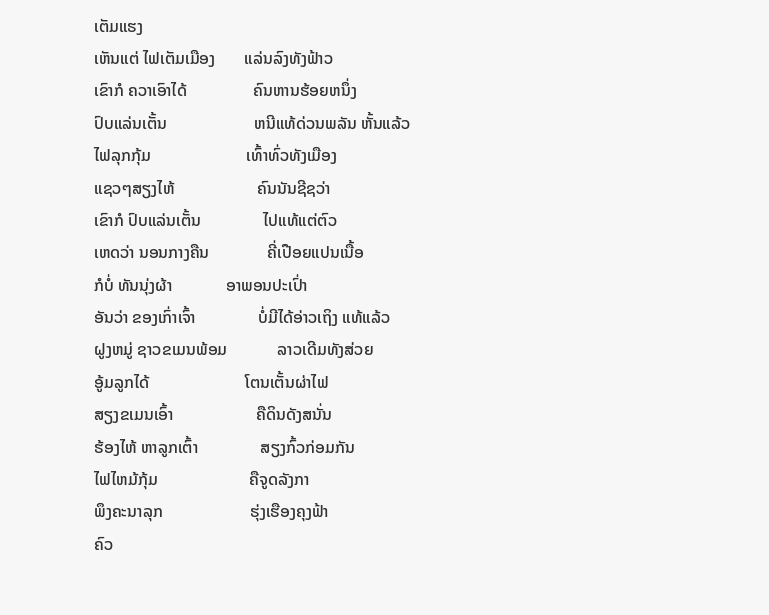ເຕັມແຮງ
ເຫັນແຕ່ ໄຟເຕັມເມືອງ       ແລ່ນລົງທັງຟ້າວ
ເຂົາກໍ ຄວາເອົາໄດ້                ຄົນຫານຮ້ອຍຫນຶ່ງ
ປົບແລ່ນເຕັ້ນ                     ຫນີແທ້ດ່ວນພລັນ ຫັ້ນແລ້ວ
ໄຟລຸກກຸ້ມ                       ເທົ້າທົ່ວທັງເມືອງ
ແຊວໆສຽງໄຫ້                    ຄົນນັນຊີຊວ່າ
ເຂົາກໍ ປົບແລ່ນເຕັ້ນ               ໄປແທ້ແຕ່ຕົວ
ເຫດວ່າ ນອນກາງຄືນ              ຄີ່ເປືອຍແປນເນື້ອ
ກໍບໍ່ ທັນນຸ່ງຜ້າ             ອາພອນປະເປົ່າ
ອັນວ່າ ຂອງເກົ່າເຈົ້າ               ບໍ່ມີໄດ້ອ່າວເຖິງ ແທ້ແລ້ວ
ຝູງຫມູ່ ຊາວຂເມນພ້ອມ            ລາວເດີມທັງສ່ວຍ
ອູ້ມລູກໄດ້                       ໂຕນເຕັ້ນຜ່າໄຟ
ສຽງຂເມນເອົ້າ                    ຄືດິນດັງສນັ່ນ
ຮ້ອງໄຫ້ ຫາລູກເຕົ້າ               ສຽງກົ້ວກ່ອມກັນ
ໄຟໄຫມ້ກຸ້ມ                      ຄືຈູດລັງກາ
ພຶງຄະນາລຸກ                     ຮຸ່ງເຮືອງຄຸງຟ້າ
ຄົວ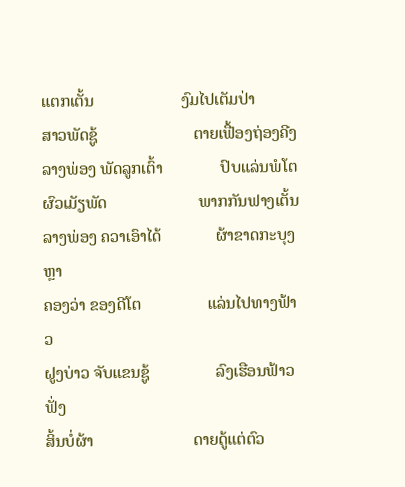ແຕກເຕັ້ນ                     ງົມໄປເຕັມປ່າ
ສາວພັດຊູ້                       ຕາຍເຟື້ອງຖ່ອງຄີງ
ລາງພ່ອງ ພັດລູກເຕົ້າ              ປົບແລ່ນພໍໂຕ
ຜົວເມັຽພັດ                      ພາກກັນຟາງເຕັ້ນ
ລາງພ່ອງ ຄວາເອົາໄດ້             ຜ້າຂາດກະບຸງຫຼາ
ຄອງວ່າ ຂອງດີໂຕ                ແລ່ນໄປທາງຟ້າວ
ຝູງບ່າວ ຈັບແຂນຊູ້                ລົງເຮືອນຟ້າວຟັ່ງ
ສິ້ນບໍ່ຜ້າ                        ດາຍດູ້ແຕ່ຕົວ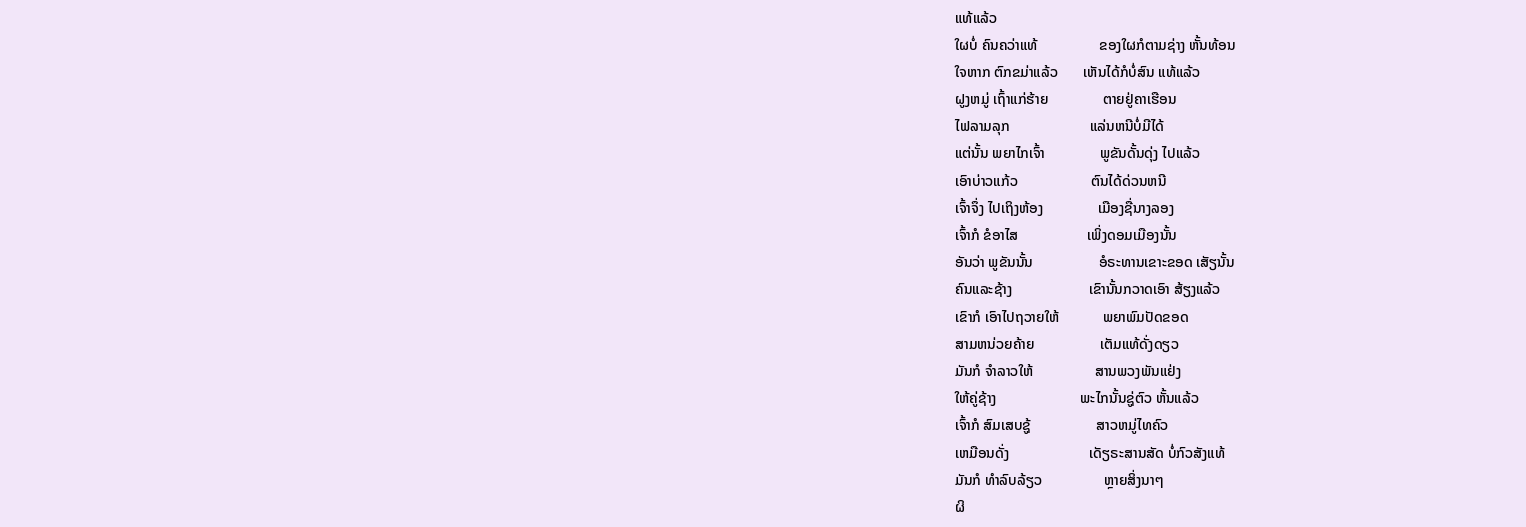ແທ້ແລ້ວ
ໃຜບໍ່ ຄົນຄວ່າແທ້                 ຂອງໃຜກໍຕາມຊ່າງ ຫັ້ນທ້ອນ
ໃຈຫາກ ຕົກຂມ່າແລ້ວ       ເຫັນໄດ້ກໍບໍ່ສົນ ແທ້ແລ້ວ
ຝູງຫມູ່ ເຖົ້າແກ່ຮ້າຍ               ຕາຍຢູ່ຄາເຮືອນ
ໄຟລາມລຸກ                      ແລ່ນຫນີບໍ່ມີໄດ້
ແຕ່ນັ້ນ ພຍາໄກເຈົ້າ               ພູຂັນດັ້ນດຸ່ງ ໄປແລ້ວ
ເອົາບ່າວແກ້ວ                    ຕົນໄດ້ດ່ວນຫນີ
ເຈົ້າຈຶ່ງ ໄປເຖິງຫ້ອງ               ເມືອງຊື່ນາງລອງ
ເຈົ້າກໍ ຂໍອາໄສ                   ເພິ່ງດອມເມືອງນັ້ນ
ອັນວ່າ ພູຂັນນັ້ນ                  ອໍຣະທານເຂາະຂອດ ເສັຽນັ້ນ
ຄົນແລະຊ້າງ                     ເຂົານັ້ນກວາດເອົາ ສ້ຽງແລ້ວ
ເຂົາກໍ ເອົາໄປຖວາຍໃຫ້            ພຍາພົມປັດຂອດ
ສາມຫນ່ວຍຄ້າຍ                  ເຕັມແທ້ດັ່ງດຽວ
ມັນກໍ ຈຳລາວໃຫ້                 ສານພວງພັນແຢ່ງ
ໃຫ້ຄູ່ຊ້າງ                       ພະໄກນັ້ນຊູ່ຕົວ ຫັ້ນແລ້ວ
ເຈົ້າກໍ ສົມເສບຊູ້                  ສາວຫມູ່ໄທຄົວ
ເຫມືອນດັ່ງ                      ເດັຽຣະສານສັດ ບໍ່ກົວສັງແທ້
ມັນກໍ ທຳລົບລ້ຽວ                 ຫຼາຍສິ່ງນາໆ
ຜິ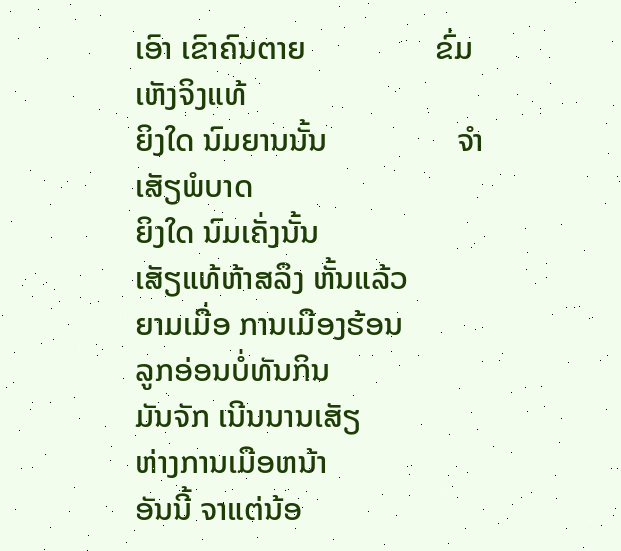ເອົາ ເຂົາຄົນຕາຍ                ຂົ່ມເຫັງຈິງແທ້
ຍິງໃດ ນົມຍານນັ້ນ                ຈຳເສັຽພໍບາດ
ຍິງໃດ ນົມເຄັ່ງນັ້ນ                 ເສັຽແທ້ຫ້າສລຶງ ຫັ້ນແລ້ວ
ຍາມເມື່ອ ການເມືອງຮ້ອນ           ລູກອ່ອນບໍ່ທັນກິນ
ມັນຈັກ ເນີນນານເສັຽ               ຫ່າງການເມືອຫນ້າ
ອັນນີ້ ຈາແຕ່ນ້ອ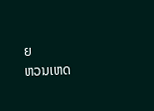ຍ                 ຫວນເຫດ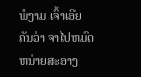ພໍງາມ ເຈົ້າເອີຍ
ຄັນວ່າ ຈາໄປຫມົດ                ຫນ່າຍສະອາງ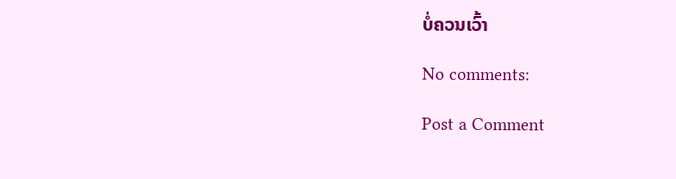ບໍ່ຄວນເວົ້າ

No comments:

Post a Comment